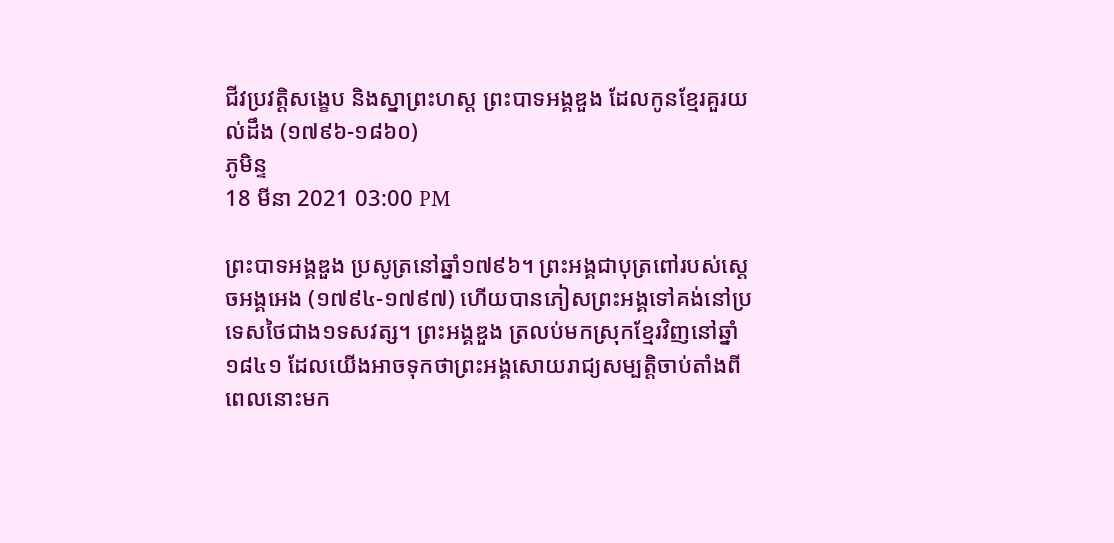ជីវប្រវត្តិសង្ខេប និងស្នាព្រះហស្ត ព្រះបាទអង្គឌួង ដែលកូនខ្មែរគួរយល់ដឹង (១៧៩៦-១៨៦០)
ភូមិន្ទ
18 មីនា 2021 03:00 PM

ព្រះបាទអង្គឌួង ប្រសូត្រនៅឆ្នាំ១៧៩៦។ ព្រះអង្គជាបុត្រពៅរបស់ស្ដេចអង្គអេង (១៧៩៤-១៧៩៧) ហើយបានភៀសព្រះអង្គទៅគង់នៅប្រទេសថៃជាង១ទសវត្ស។ ព្រះអង្គឌួង ត្រលប់មកស្រុកខ្មែរវិញនៅឆ្នាំ១៨៤១ ដែលយើងអាចទុកថាព្រះអង្គសោយរាជ្យសម្បត្តិចាប់តាំងពីពេលនោះមក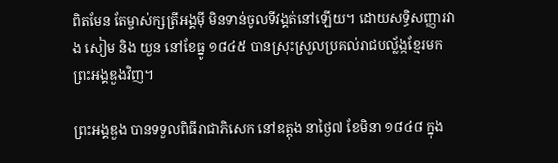ពិតមែន តែម្ចាស់ក្សត្រីអង្គម៉ី មិនទាន់ចូលទីវង្គត់នៅឡើយ។ ដោយសទ្ធិសញ្ញារវាង សៀម និង យួន នៅខែធ្នូ ១៨៤៥ បានស្រុះស្រួលប្រគល់រាជបល្ល័ង្កខ្មែរមក ព្រះអង្គឌួងវិញ។

ព្រះអង្គឌួង បានទទួលពិធីរាជាភិសេក នៅឧត្តុង នាថ្ងៃ៧ ខែមិនា ១៨៤៨ ក្នុង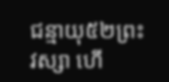ជន្មាយុ៥២ព្រះវស្សា ហើ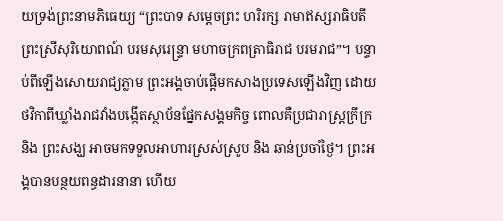យទ្រង់ព្រះនាមភិធេយ្យ “ព្រះបាទ សម្ដេចព្រះ ហរិរក្ស រាមាឥស្សរាធិបតី ព្រះស្រីសុរិយោពណ៍ បរមសុរេន្ទ្រា មហាចក្រពត្រាធិរាជ បរមរាជ”។ បន្ទាប់ពីឡើងសោយរាជ្យភ្លាម ព្រះអង្គចាប់ផ្ដើមកសាងប្រទេសឡើងវិញ ដោយថវិកាពីឃ្លាំងរាជវាំងបង្កើតស្ថាប័នផ្នែកសង្គមកិច្ច ពោលគឺប្រជារាស្ត្រក្រីក្រនិង ព្រះសង្ឃ អាចមកទទួលអាហារស្រស់ស្រូប និង ឆាន់ប្រចាំថ្ងៃ។ ព្រះអង្គបានបន្ថយពន្ធដារនានា ហើយ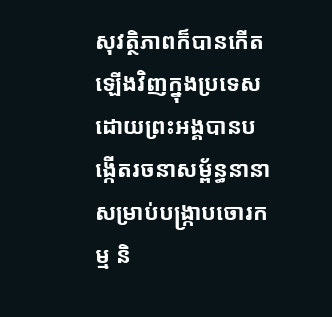សុវត្ថិភាពក៏បានកើតឡើងវិញក្នុងប្រទេសដោយព្រះអង្គបានបង្កើតរចនាសម្ព័ន្ធនានាសម្រាប់បង្ក្រាបចោរកម្ម និ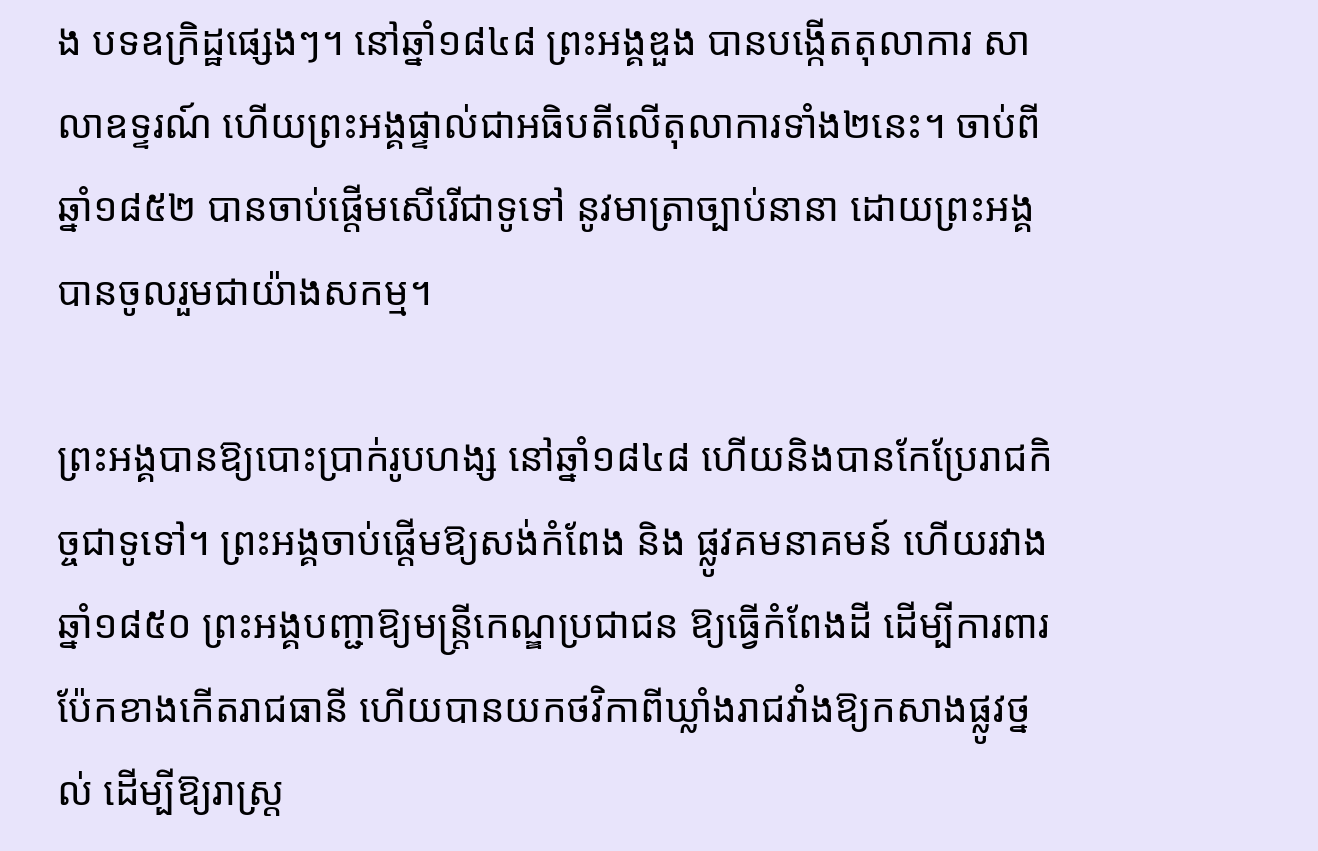ង បទឧក្រិដ្ឋផ្សេងៗ។ នៅឆ្នាំ១៨៤៨ ព្រះអង្គឌួង បានបង្កើតតុលាការ សាលាឧទ្ទរណ៍ ហើយព្រះអង្គផ្ទាល់ជាអធិបតីលើតុលាការទាំង២នេះ។ ចាប់ពីឆ្នាំ១៨៥២ បានចាប់ផ្ដើមសើរើជាទូទៅ នូវមាត្រាច្បាប់នានា ដោយព្រះអង្គបានចូលរួមជាយ៉ាងសកម្ម។

ព្រះអង្គបានឱ្យបោះប្រាក់រូបហង្ស នៅឆ្នាំ១៨៤៨ ហើយនិងបានកែប្រែរាជកិច្ចជាទូទៅ។ ព្រះអង្គចាប់ផ្ដើមឱ្យសង់កំពែង និង ផ្លូវគមនាគមន៍ ហើយរវាងឆ្នាំ១៨៥០ ព្រះអង្គបញ្ជាឱ្យមន្ត្រីកេណ្ឌប្រជាជន ឱ្យធ្វើកំពែងដី ដើម្បីការពារប៉ែកខាងកើតរាជធានី ហើយបានយកថវិកាពីឃ្លាំងរាជវាំងឱ្យកសាងផ្លូវថ្នល់ ដើម្បីឱ្យរាស្ត្រ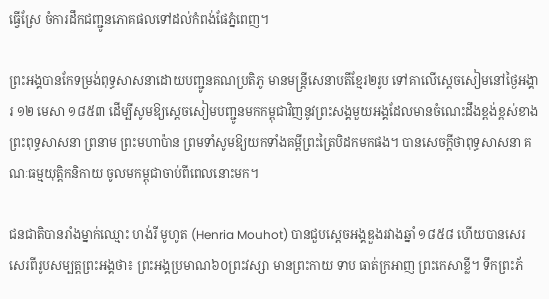ធ្វើស្រែ ចំការដឹកជញ្ជូនភោគផលទៅដល់កំពង់ផែភ្នំពេញ។

ព្រះអង្គបានកែទម្រង់ពុទ្ធសាសនាដោយបញ្ជូនគណប្រតិភូ មានមន្ត្រីសេនាបតីខ្មែរ២រូប ទៅគាលើស្ដេចសៀមនៅថ្ងៃអង្គារ ១២ មេសា ១៨៥៣ ដើម្បីសូមឱ្យស្ដេចសៀមបញ្ជូនមកកម្ពុជាវិញនូវព្រះសង្គមួយអង្គដែលមានចំណេះដឹងខ្ពង់ខ្ពស់ខាងព្រះពុទ្ធសាសនា ព្រនាម ព្រះមហាប៉ាន ព្រមទាំសូមឱ្យយកទាំងគម្ពីព្រះត្រៃបិដកមកផង។ បានសេចក្ដីថាពុទ្ធសាសនា គណៈធម្មយុត្តិកនិកាយ ចូលមកម្ពុជាចាប់ពីពេលនោះមក។

ជនជាតិបានរាំងម្នាក់ឈ្មោះ ហង់រី មូហូត (Henria Mouhot) បានជួបស្ដេចអង្គឌួងរវាងឆ្នាំ ១៨៥៨ ហើយបានសេរសេរពីរូបសម្បត្តព្រះអង្គថា៖ ព្រះអង្គប្រមាណ៦០ព្រះវស្សា មានព្រះកាយ ទាប ធាត់ក្រអាញ ព្រះកេសាខ្លី។ ទឹកព្រះភ័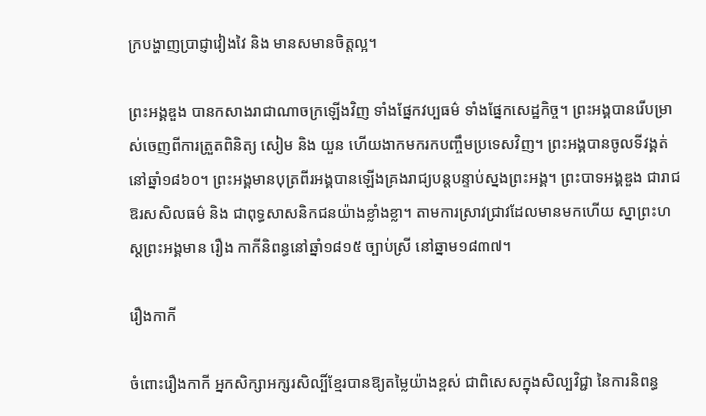ក្របង្ហាញប្រាជ្ញាវៀងវៃ និង មានសមានចិត្តល្អ។

ព្រះអង្គឌួង បានកសាងរាជាណាចក្រឡើងវិញ ទាំងផ្នែកវប្បធម៌ ទាំងផ្នែកសេដ្ឋកិច្ច។ ព្រះអង្គបានរើបម្រាស់ចេញពីការត្រួតពិនិត្យ សៀម និង យួន ហើយងាកមករកបញ្ចឹមប្រទេសវិញ។ ព្រះអង្គបានចូលទីវង្គត់នៅឆ្នាំ១៨៦០។ ព្រះអង្គមានបុត្រពីរអង្គបានឡើងគ្រងរាជ្យបន្តបន្ទាប់ស្នងព្រះអង្គ។ ព្រះបាទអង្គឌួង ជារាជឱរសសិលធម៌ និង ជាពុទ្ធសាសនិកជនយ៉ាងខ្លាំងខ្លា។ តាមការស្រាវជ្រាវដែលមានមកហើយ ស្នាព្រះហស្ដព្រះអង្គមាន រឿង កាកីនិពន្ធនៅឆ្នាំ១៨១៥ ច្បាប់ស្រី នៅឆ្នាម១៨៣៧។

រឿងកាកី

ចំពោះរឿងកាកី អ្នកសិក្សាអក្សរសិល្បិ៍ខ្មែរបានឱ្យតម្លៃយ៉ាងខ្ពស់ ជាពិសេសក្នុងសិល្បវិជ្ជា នៃការនិពន្ធ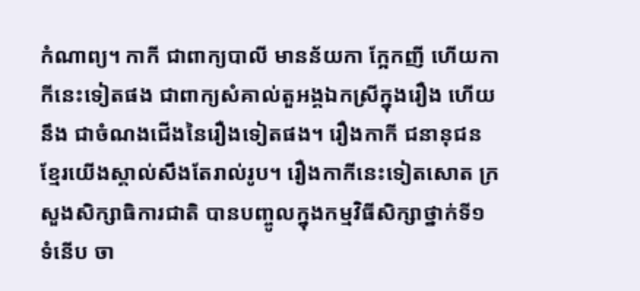កំណាព្យ។ កាកី ជាពាក្យបាលី មានន័យកា ក្អែកញី ហើយកាកីនេះទៀតផង ជាពាក្យសំគាល់តួអង្គឯកស្រីក្នុងរឿង ហើយនឹង ជាចំណងជើងនៃរឿងទៀតផង។ រឿងកាកី ជនានុជនខ្មែរយើងស្គាល់សឹងតែរាល់រូប។ រឿងកាកីនេះទៀតសោត ក្រសួងសិក្សាធិការជាតិ បានបញ្ចូលក្នុងកម្មវិធីសិក្សាថ្នាក់ទី១ ទំនើប ចា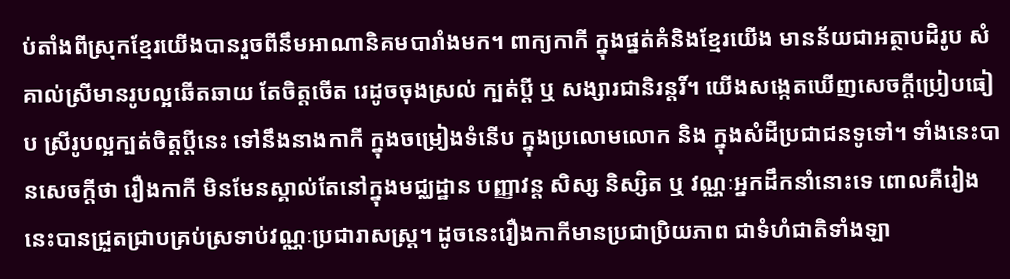ប់តាំងពីស្រុកខ្មែរយើងបានរួចពីនឹមអាណានិគមបារាំងមក។ ពាក្យកាកី ក្នុងផ្នត់គំនិងខ្មែរយើង មានន័យជាអត្ថាបដិរូប សំគាល់ស្រីមានរូបល្អឆើតឆាយ តែចិត្តចើត រេដូចចុងស្រល់ ក្បត់ប្ដី ឬ សង្សារជានិរន្តរិ៍។ យើងសង្កេតឃើញសេចក្ដីប្រៀបធៀប ស្រីរូបល្អក្បត់ចិត្តប្ដីនេះ ទៅនឹងនាងកាកី ក្នុងចម្រៀងទំនើប ក្នុងប្រលោមលោក និង ក្នុងសំដីប្រជាជនទូទៅ។ ទាំងនេះបានសេចក្ដីថា រឿងកាកី មិនមែនស្គាល់តែនៅក្នុងមជ្ឈដ្ឋាន បញ្ញាវន្ត សិស្ស និស្សិត ឬ វណ្ណៈអ្នកដឹកនាំនោះទេ ពោលគឺរៀងនេះបានជ្រួតជ្រាបគ្រប់ស្រទាប់វណ្ណៈប្រជារាសស្ត្រ។ ដូចនេះរឿងកាកីមានប្រជាប្រិយភាព ជាទំហំជាតិទាំងឡា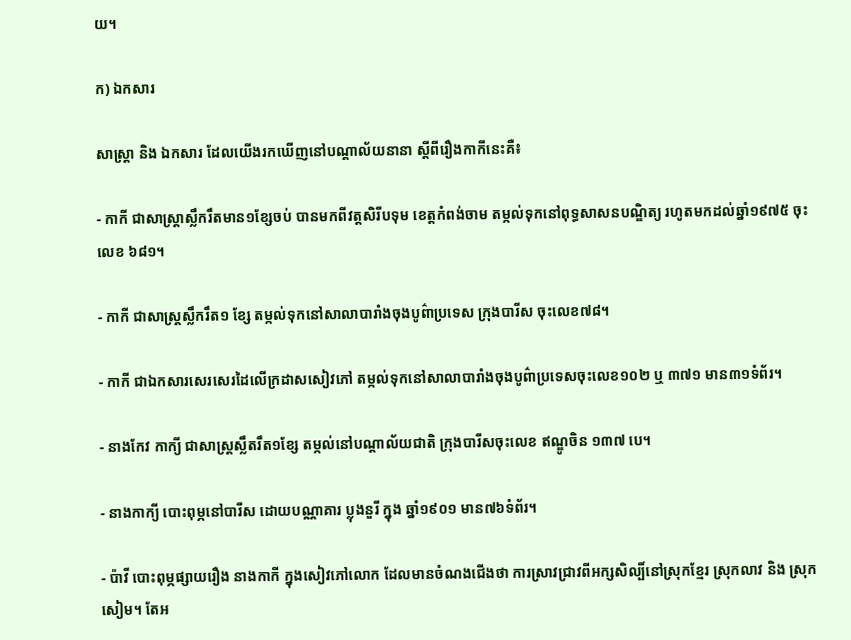យ។

ក) ឯកសារ

សាស្ត្រា និង ឯកសារ ដែលយើងរកឃើញនៅបណ្ដាល័យនានា ស្ដីពីរឿងកាកីនេះគឺ៖

- កាកី ជាសាស្ត្រាស្លឹករឹតមាន១ខ្សែចប់ បានមកពីវត្តសិរីបទុម ខេត្តកំពង់ចាម តម្កល់ទុកនៅពុទ្ធសាសនបណ្ឌិត្យ រហូតមកដល់ឆ្នាំ១៩៧៥ ចុះលេខ ៦៨១។

- កាកី ជាសាស្ត្រស្លឹករឹត១ ខ្សែ តម្កល់ទុកនៅសាលាបារាំងចុងបូព៌ាប្រទេស ក្រុងបារីស ចុះលេខ៧៨។

- កាកី ជាឯកសារសេរសេរដៃលើក្រដាសសៀវភៅ តម្កល់ទុកនៅសាលាបារាំងចុងបូព៌ាប្រទេសចុះលេខ១០២ ឬ ៣៧១ មាន៣១ទំព័រ។

- នាងកែវ កាក្យី ជាសាស្ត្រស្លឹតរឹត១ខ្សែ តម្កល់នៅបណ្ដាល័យជាតិ ក្រុងបារីសចុះលេខ ឥណ្ឌូចិន ១៣៧ បេ។

- នាងកាក្យី បោះពុម្ភនៅបារីស ដោយបណ្ណាគារ ប្លុងនួរី ក្នុង ឆ្នាំ១៩០១ មាន៧៦ទំព័រ។

- ប៉ាវី បោះពុម្ភផ្សាយរឿង នាងកាកី ក្នុងសៀវភៅលោក ដែលមានចំណងជើងថា ការស្រាវជ្រាវពីអក្សសិល្បិ៍នៅស្រុកខ្មែរ ស្រុកលាវ និង ស្រុកសៀម។ តែអ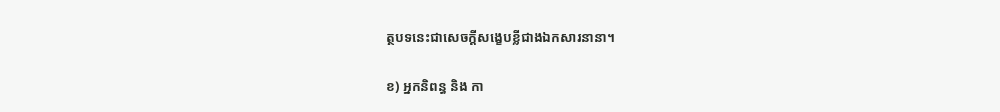ត្ថបទនេះជាសេចក្ដីសង្ខេបខ្លីជាងឯកសារនានា។

ខ) អ្នកនិពន្ធ និង កា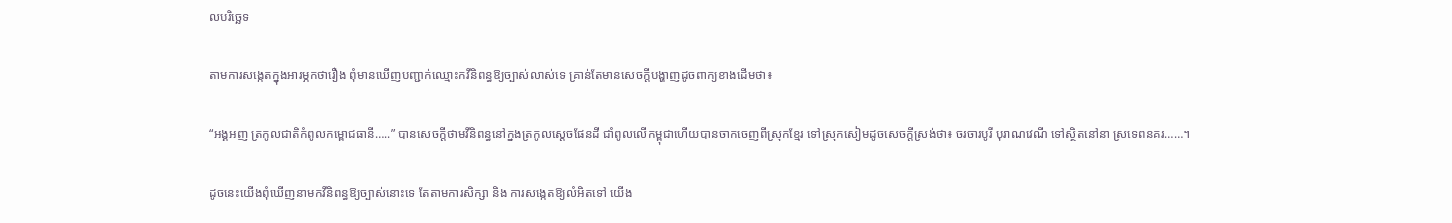លបរិច្ឆេទ

តាមការសង្កេតក្នុងអារម្ភកថារឿង ពុំមានឃើញបញ្ជាក់ឈ្មោះកវីនិពន្ធឱ្យច្បាស់លាស់ទេ គ្រាន់តែមានសេចក្ដីបង្ហាញដូចពាក្យខាងដើមថា៖

“អង្គអញ ត្រកូលជាតិកំពូលកម្ពោជធានី…..” បានសេចក្ដីថាមវីនិពន្ធនៅក្នងត្រកូលស្ដេចផែនដី ជាំពូលលើកម្ពុជាហើយបានចាកចេញពីស្រុកខ្មែរ ទៅស្រុកសៀមដូចសេចក្ដីស្រង់ថា៖ ចរចារបូរី បុរាណវេណី ទៅស្ថិតនៅនា ស្រទេពនគរ……។

ដូចនេះយើងពុំឃើញនាមកវីនិពន្ធឱ្យច្បាស់នោះទេ តែតាមការសិក្សា និង ការសង្កេតឱ្យលំអិតទៅ យើង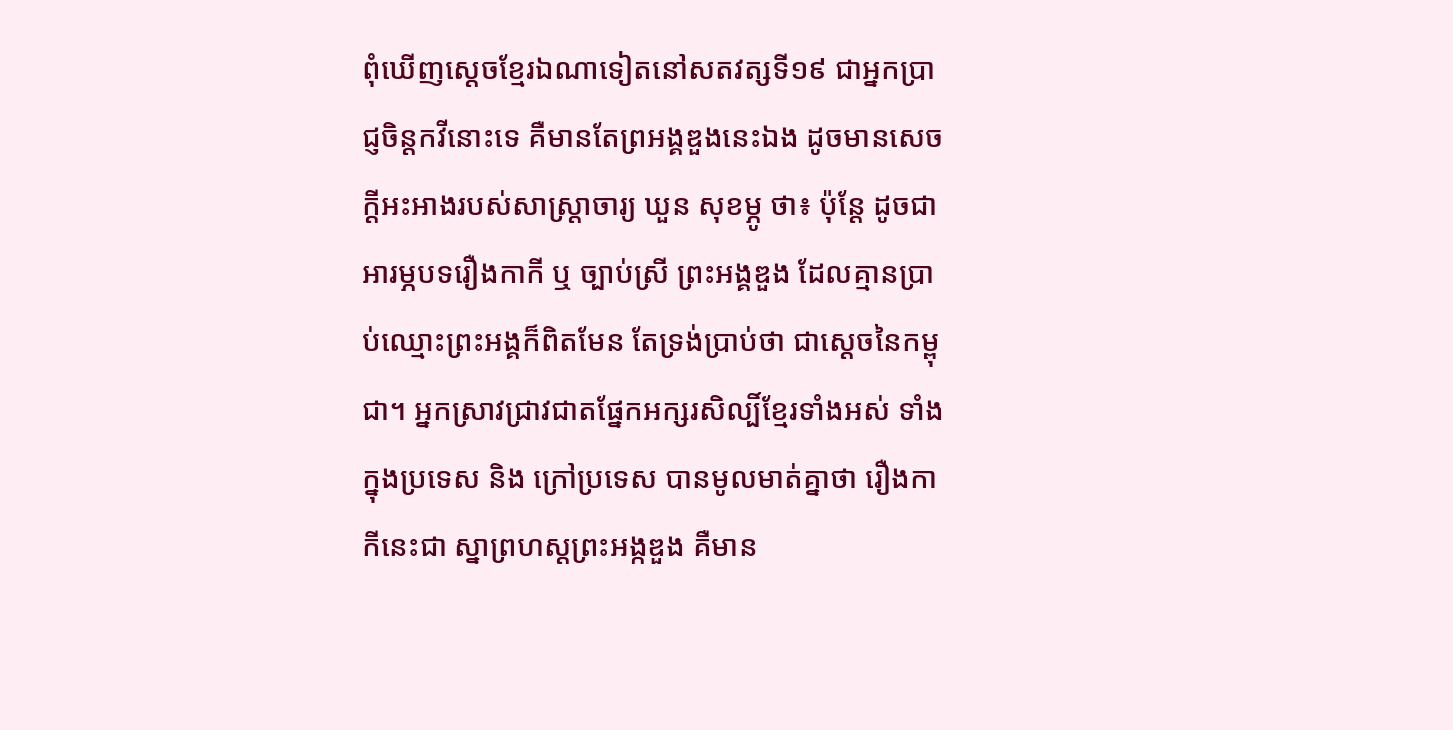ពុំឃើញស្ដេចខ្មែរឯណាទៀតនៅសតវត្សទី១៩ ជាអ្នកប្រាជ្ញចិន្តកវីនោះទេ គឺមានតែព្រអង្គឌួងនេះឯង ដូចមានសេចក្ដីអះអាងរបស់សាស្ត្រាចារ្យ ឃួន សុខម្ភូ ថា៖ ប៉ុន្តែ ដូចជាអារម្ភបទរឿងកាកី ឬ ច្បាប់ស្រី ព្រះអង្គឌួង ដែលគ្មានប្រាប់ឈ្មោះព្រះអង្គក៏ពិតមែន តែទ្រង់ប្រាប់ថា ជាស្ដេចនៃកម្ពុជា។ អ្នកស្រាវជ្រាវជាតផ្នែកអក្សរសិល្បិ៍ខ្មែរទាំងអស់ ទាំងក្នុងប្រទេស និង ក្រៅប្រទេស បានមូលមាត់គ្នាថា រឿងកាកីនេះជា ស្នាព្រហស្ដព្រះអង្កឌួង គឺមាន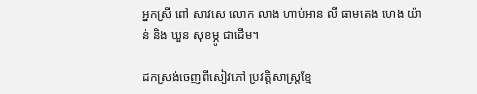អ្នកស្រី ពៅ សាវសេ លោក លាង ហាប់អាន លី ធាមតេង ហេង យ៉ាន់ និង ឃួន សុខម្ភូ ជាដើម។

ដកស្រង់ចេញពីសៀវភៅ ប្រវត្តិសាស្ត្រខ្មែ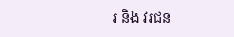រ និង វរជន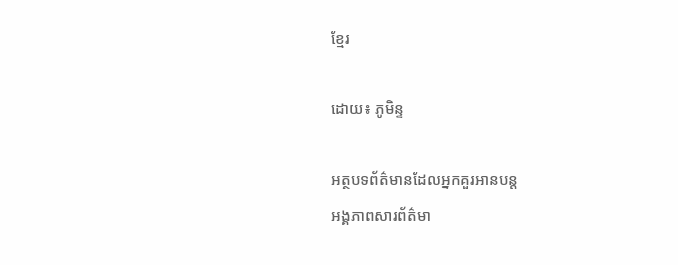ខ្មែរ

ដោយ៖ ភូមិន្ទ

អត្ថបទព័ត៌មានដែលអ្នកគួរអានបន្ត
អង្គភាពសារព័ត៌មា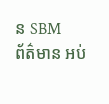ន SBM
ព័ត៌មាន អប់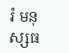រំ មនុស្សធ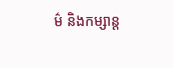ម៌ និងកម្សាន្ត